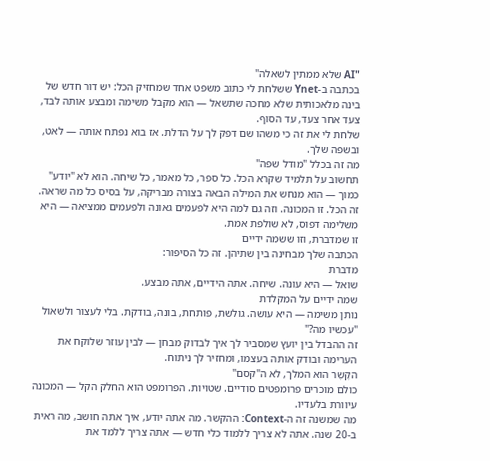"AI שלא ממתין לשאלה"
בכתבה ב-Ynet ששלחת לי כתוב משפט אחד שמחזיק הכל: יש דור חדש של בינה מלאכותית שלא מחכה שתשאל — הוא מקבל משימה ומבצע אותה לבד, צעד אחר צעד, עד הסוף.
שלחת לי את זה כי משהו שם דפק לך על הדלת. אז בוא נפתח אותה — לאט, ובשפה שלך.
מה זה בכלל "מודל שפה"
תחשוב על תלמיד שקרא הכל. כל ספר, כל מאמר, כל שיחה. הוא לא "יודע" כמוך — הוא מנחש את המילה הבאה בצורה מבריקה, על בסיס כל מה שראה.
זה הכל. זו המכונה. וזה גם למה היא לפעמים גאונה ולפעמים ממציאה — היא משלימה דפוס, לא שולפת אמת.
זו שמדברת, וזו ששמה ידיים
הכתבה שלך מבחינה בין שתיהן. זה כל הסיפור:
מדברת
שואל — היא עונה. שיחה. אתה הידיים, אתה מבצע.
שמה ידיים על המקלדת
נותן משימה — היא עושה. גולשת, פותחת, בונה, בודקת. בלי לעצור ולשאול "עכשיו מה?"
זה ההבדל בין יועץ שמסביר לך איך לבדוק מבחן — לבין עוזר שלוקח את הערימה ובודק אותה בעצמו, ומחזיר לך ניתוח.
הקֶשֶר הוא המלך, לא ה"קסם"
כולם מוכרים פרומפטים סודיים. שטויות. הפרומפט הוא החלק הקל — המכונה עיוורת בלעדיו.
מה שמשנה זה ה-Context: ההקשר. מה אתה יודע, איך אתה חושב, מה ראית ב-20 שנה. אתה לא צריך ללמוד כלי חדש — אתה צריך ללמד את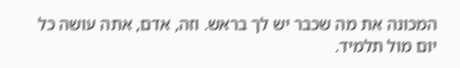המכונה את מה שכבר יש לך בראש. וזה, אדם, אתה עושה כל יום מול תלמיד.